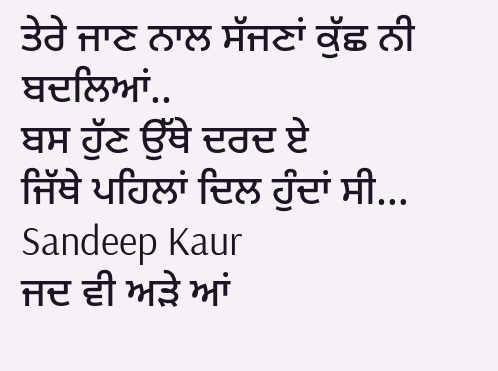ਤੇਰੇ ਜਾਣ ਨਾਲ ਸੱਜਣਾਂ ਕੁੱਛ ਨੀ ਬਦਲਿਆਂ..
ਬਸ ਹੁੱਣ ਉੱਥੇ ਦਰਦ ਏ
ਜਿੱਥੇ ਪਹਿਲਾਂ ਦਿਲ ਹੁੰਦਾਂ ਸੀ…
Sandeep Kaur
ਜਦ ਵੀ ਅੜੇ ਆਂ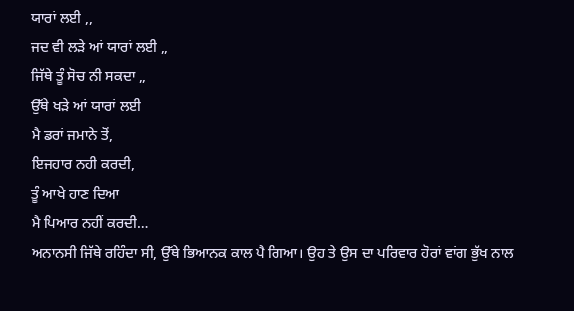ਯਾਰਾਂ ਲਈ ,,
ਜਦ ਵੀ ਲੜੇ ਆਂ ਯਾਰਾਂ ਲਈ ,,
ਜਿੱਥੇ ਤੂੰ ਸੋਚ ਨੀ ਸਕਦਾ ,,
ਉੱਥੇ ਖੜੇ ਆਂ ਯਾਰਾਂ ਲਈ
ਮੈ ਡਰਾਂ ਜਮਾਨੇ ਤੋਂ,
ਇਜਹਾਰ ਨਹੀ ਕਰਦੀ,
ਤੂੰ ਆਖੇ ਹਾਣ ਦਿਆ
ਮੈ ਪਿਆਰ ਨਹੀਂ ਕਰਦੀ…
ਅਨਾਨਸੀ ਜਿੱਥੇ ਰਹਿੰਦਾ ਸੀ, ਉੱਥੇ ਭਿਆਨਕ ਕਾਲ ਪੈ ਗਿਆ। ਉਹ ਤੇ ਉਸ ਦਾ ਪਰਿਵਾਰ ਹੋਰਾਂ ਵਾਂਗ ਭੁੱਖ ਨਾਲ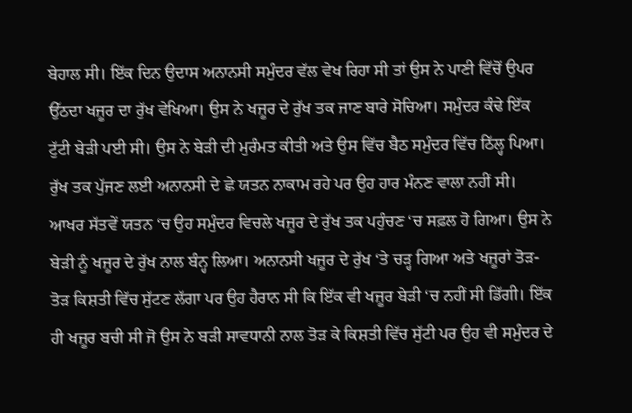ਬੇਹਾਲ ਸੀ। ਇੱਕ ਦਿਨ ਉਦਾਸ ਅਨਾਨਸੀ ਸਮੁੰਦਰ ਵੱਲ ਵੇਖ ਰਿਹਾ ਸੀ ਤਾਂ ਉਸ ਨੇ ਪਾਣੀ ਵਿੱਚੋਂ ਉਪਰ ਉੱਠਦਾ ਖਜ਼ੂਰ ਦਾ ਰੁੱਖ ਵੇਖਿਆ। ਉਸ ਨੇ ਖਜ਼ੂਰ ਦੇ ਰੁੱਖ ਤਕ ਜਾਣ ਬਾਰੇ ਸੋਚਿਆ। ਸਮੁੰਦਰ ਕੰਢੇ ਇੱਕ ਟੁੱਟੀ ਬੇੜੀ ਪਈ ਸੀ। ਉਸ ਨੇ ਬੇੜੀ ਦੀ ਮੁਰੰਮਤ ਕੀਤੀ ਅਤੇ ਉਸ ਵਿੱਚ ਬੈਠ ਸਮੁੰਦਰ ਵਿੱਚ ਠਿੱਲ੍ਹ ਪਿਆ। ਰੁੱਖ ਤਕ ਪੁੱਜਣ ਲਈ ਅਨਾਨਸੀ ਦੇ ਛੇ ਯਤਨ ਨਾਕਾਮ ਰਹੇ ਪਰ ਉਹ ਹਾਰ ਮੰਨਣ ਵਾਲਾ ਨਹੀਂ ਸੀ। ਆਖਰ ਸੱਤਵੇਂ ਯਤਨ ‘ਚ ਉਹ ਸਮੁੰਦਰ ਵਿਚਲੇ ਖਜ਼ੂਰ ਦੇ ਰੁੱਖ ਤਕ ਪਹੁੰਚਣ ‘ਚ ਸਫ਼ਲ ਹੋ ਗਿਆ। ਉਸ ਨੇ ਬੇੜੀ ਨੂੰ ਖਜ਼ੂਰ ਦੇ ਰੁੱਖ ਨਾਲ ਬੰਨ੍ਹ ਲਿਆ। ਅਨਾਨਸੀ ਖਜ਼ੂਰ ਦੇ ਰੁੱਖ ‘ਤੇ ਚੜ੍ਹ ਗਿਆ ਅਤੇ ਖਜ਼ੂਰਾਂ ਤੋੜ-ਤੋੜ ਕਿਸ਼ਤੀ ਵਿੱਚ ਸੁੱਟਣ ਲੱਗਾ ਪਰ ਉਹ ਹੈਰਾਨ ਸੀ ਕਿ ਇੱਕ ਵੀ ਖਜ਼ੂਰ ਬੇੜੀ ‘ਚ ਨਹੀਂ ਸੀ ਡਿੱਗੀ। ਇੱਕ ਹੀ ਖਜ਼ੂਰ ਬਚੀ ਸੀ ਜੋ ਉਸ ਨੇ ਬੜੀ ਸਾਵਧਾਨੀ ਨਾਲ ਤੋੜ ਕੇ ਕਿਸ਼ਤੀ ਵਿੱਚ ਸੁੱਟੀ ਪਰ ਉਹ ਵੀ ਸਮੁੰਦਰ ਦੇ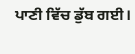ਪਾਣੀ ਵਿੱਚ ਡੁੱਬ ਗਈ।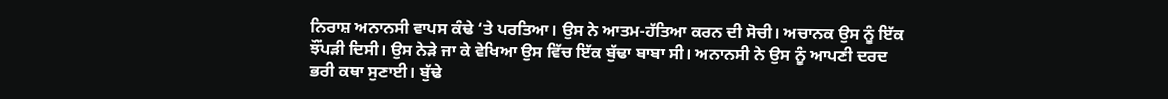ਨਿਰਾਸ਼ ਅਨਾਨਸੀ ਵਾਪਸ ਕੰਢੇ ‘ਤੇ ਪਰਤਿਆ। ਉਸ ਨੇ ਆਤਮ-ਹੱਤਿਆ ਕਰਨ ਦੀ ਸੋਚੀ। ਅਚਾਨਕ ਉਸ ਨੂੰ ਇੱਕ ਝੌਂਪੜੀ ਦਿਸੀ। ਉਸ ਨੇੜੇ ਜਾ ਕੇ ਵੇਖਿਆ ਉਸ ਵਿੱਚ ਇੱਕ ਬੁੱਢਾ ਬਾਬਾ ਸੀ। ਅਨਾਨਸੀ ਨੇ ਉਸ ਨੂੰ ਆਪਣੀ ਦਰਦ ਭਰੀ ਕਥਾ ਸੁਣਾਈ। ਬੁੱਢੇ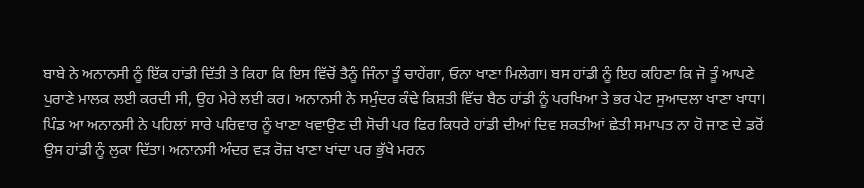ਬਾਬੇ ਨੇ ਅਨਾਨਸੀ ਨੂੰ ਇੱਕ ਹਾਂਡੀ ਦਿੱਤੀ ਤੇ ਕਿਹਾ ਕਿ ਇਸ ਵਿੱਚੋਂ ਤੈਨੂੰ ਜਿੰਨਾ ਤੂੰ ਚਾਹੇਂਗਾ, ਓਨਾ ਖਾਣਾ ਮਿਲੇਗਾ। ਬਸ ਹਾਂਡੀ ਨੂੰ ਇਹ ਕਹਿਣਾ ਕਿ ਜੋ ਤੂੰ ਆਪਣੇ ਪੁਰਾਣੇ ਮਾਲਕ ਲਈ ਕਰਦੀ ਸੀ, ਉਹ ਮੇਰੇ ਲਈ ਕਰ। ਅਨਾਨਸੀ ਨੇ ਸਮੁੰਦਰ ਕੰਢੇ ਕਿਸ਼ਤੀ ਵਿੱਚ ਬੈਠ ਹਾਂਡੀ ਨੂੰ ਪਰਖਿਆ ਤੇ ਭਰ ਪੇਟ ਸੁਆਦਲਾ ਖਾਣਾ ਖਾਧਾ।
ਪਿੰਡ ਆ ਅਨਾਨਸੀ ਨੇ ਪਹਿਲਾਂ ਸਾਰੇ ਪਰਿਵਾਰ ਨੂੰ ਖਾਣਾ ਖਵਾਉਣ ਦੀ ਸੋਚੀ ਪਰ ਫਿਰ ਕਿਧਰੇ ਹਾਂਡੀ ਦੀਆਂ ਦਿਵ ਸ਼ਕਤੀਆਂ ਛੇਤੀ ਸਮਾਪਤ ਨਾ ਹੋ ਜਾਣ ਦੇ ਡਰੋਂ ਉਸ ਹਾਂਡੀ ਨੂੰ ਲੁਕਾ ਦਿੱਤਾ। ਅਨਾਨਸੀ ਅੰਦਰ ਵੜ ਰੋਜ਼ ਖਾਣਾ ਖਾਂਦਾ ਪਰ ਭੁੱਖੇ ਮਰਨ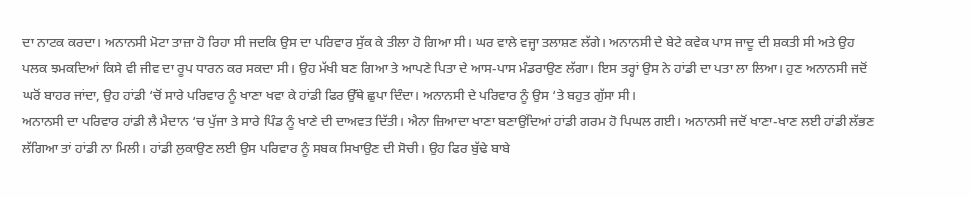ਦਾ ਨਾਟਕ ਕਰਦਾ। ਅਨਾਨਸੀ ਮੋਟਾ ਤਾਜ਼ਾ ਹੋ ਰਿਹਾ ਸੀ ਜਦਕਿ ਉਸ ਦਾ ਪਰਿਵਾਰ ਸੁੱਕ ਕੇ ਤੀਲਾ ਹੋ ਗਿਆ ਸੀ। ਘਰ ਵਾਲੇ ਵਜ੍ਹਾ ਤਲਾਸ਼ਣ ਲੱਗੇ। ਅਨਾਨਸੀ ਦੇ ਬੇਟੇ ਕਵੇਕ ਪਾਸ ਜਾਦੂ ਦੀ ਸ਼ਕਤੀ ਸੀ ਅਤੇ ਉਹ ਪਲਕ ਝਮਕਦਿਆਂ ਕਿਸੇ ਵੀ ਜੀਵ ਦਾ ਰੂਪ ਧਾਰਨ ਕਰ ਸਕਦਾ ਸੀ। ਉਹ ਮੱਖੀ ਬਣ ਗਿਆ ਤੇ ਆਪਣੇ ਪਿਤਾ ਦੇ ਆਸ-ਪਾਸ ਮੰਡਰਾਉਣ ਲੱਗਾ। ਇਸ ਤਰ੍ਹਾਂ ਉਸ ਨੇ ਹਾਂਡੀ ਦਾ ਪਤਾ ਲਾ ਲਿਆ। ਹੁਣ ਅਨਾਨਸੀ ਜਦੋਂ ਘਰੋਂ ਬਾਹਰ ਜਾਂਦਾ, ਉਹ ਹਾਂਡੀ ‘ਚੋਂ ਸਾਰੇ ਪਰਿਵਾਰ ਨੂੰ ਖਾਣਾ ਖਵਾ ਕੇ ਹਾਂਡੀ ਫਿਰ ਉੱਥੇ ਛੁਪਾ ਦਿੰਦਾ। ਅਨਾਨਸੀ ਦੇ ਪਰਿਵਾਰ ਨੂੰ ਉਸ ‘ਤੇ ਬਹੁਤ ਗੁੱਸਾ ਸੀ।
ਅਨਾਨਸੀ ਦਾ ਪਰਿਵਾਰ ਹਾਂਡੀ ਲੈ ਮੈਦਾਨ ‘ਚ ਪੁੱਜਾ ਤੇ ਸਾਰੇ ਪਿੰਡ ਨੂੰ ਖਾਣੇ ਦੀ ਦਾਅਵਤ ਦਿੱਤੀ। ਐਨਾ ਜ਼ਿਆਦਾ ਖਾਣਾ ਬਣਾਉਂਦਿਆਂ ਹਾਂਡੀ ਗਰਮ ਹੋ ਪਿਘਲ ਗਈ। ਅਨਾਨਸੀ ਜਦੋਂ ਖਾਣਾ-ਖਾਣ ਲਈ ਹਾਂਡੀ ਲੱਭਣ ਲੱਗਿਆ ਤਾਂ ਹਾਂਡੀ ਨਾ ਮਿਲੀ। ਹਾਂਡੀ ਲੁਕਾਉਣ ਲਈ ਉਸ ਪਰਿਵਾਰ ਨੂੰ ਸਬਕ ਸਿਖਾਉਣ ਦੀ ਸੋਚੀ। ਉਹ ਫਿਰ ਬੁੱਢੇ ਬਾਬੇ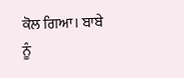ਕੋਲ ਗਿਆ। ਬਾਬੇ ਨੂੰ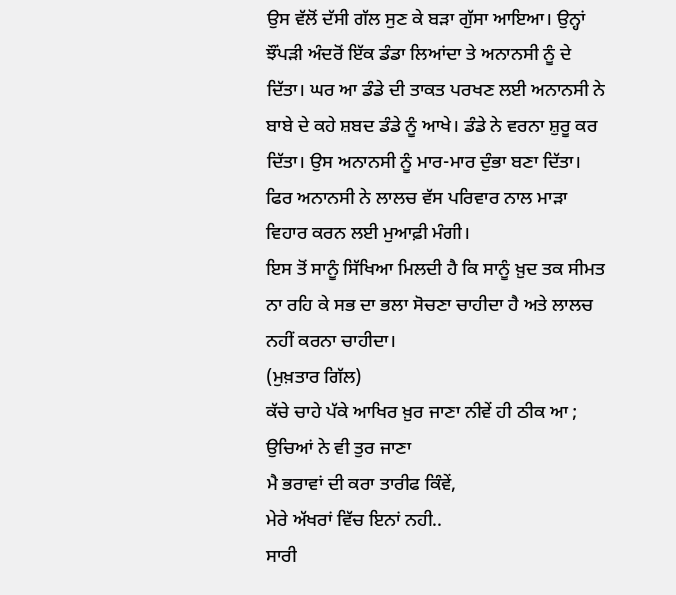ਉਸ ਵੱਲੋਂ ਦੱਸੀ ਗੱਲ ਸੁਣ ਕੇ ਬੜਾ ਗੁੱਸਾ ਆਇਆ। ਉਨ੍ਹਾਂ ਝੌਂਪੜੀ ਅੰਦਰੋਂ ਇੱਕ ਡੰਡਾ ਲਿਆਂਦਾ ਤੇ ਅਨਾਨਸੀ ਨੂੰ ਦੇ ਦਿੱਤਾ। ਘਰ ਆ ਡੰਡੇ ਦੀ ਤਾਕਤ ਪਰਖਣ ਲਈ ਅਨਾਨਸੀ ਨੇ ਬਾਬੇ ਦੇ ਕਹੇ ਸ਼ਬਦ ਡੰਡੇ ਨੂੰ ਆਖੇ। ਡੰਡੇ ਨੇ ਵਰਨਾ ਸ਼ੁਰੂ ਕਰ ਦਿੱਤਾ। ਉਸ ਅਨਾਨਸੀ ਨੂੰ ਮਾਰ-ਮਾਰ ਦੁੰਭਾ ਬਣਾ ਦਿੱਤਾ। ਫਿਰ ਅਨਾਨਸੀ ਨੇ ਲਾਲਚ ਵੱਸ ਪਰਿਵਾਰ ਨਾਲ ਮਾੜਾ ਵਿਹਾਰ ਕਰਨ ਲਈ ਮੁਆਫ਼ੀ ਮੰਗੀ।
ਇਸ ਤੋਂ ਸਾਨੂੰ ਸਿੱਖਿਆ ਮਿਲਦੀ ਹੈ ਕਿ ਸਾਨੂੰ ਖ਼ੁਦ ਤਕ ਸੀਮਤ ਨਾ ਰਹਿ ਕੇ ਸਭ ਦਾ ਭਲਾ ਸੋਚਣਾ ਚਾਹੀਦਾ ਹੈ ਅਤੇ ਲਾਲਚ ਨਹੀਂ ਕਰਨਾ ਚਾਹੀਦਾ।
(ਮੁਖ਼ਤਾਰ ਗਿੱਲ)
ਕੱਚੇ ਚਾਹੇ ਪੱਕੇ ਆਖਿਰ ਖ਼ੁਰ ਜਾਣਾ ਨੀਵੇਂ ਹੀ ਠੀਕ ਆ ; ਉਚਿਆਂ ਨੇ ਵੀ ਤੁਰ ਜਾਣਾ
ਮੈ ਭਰਾਵਾਂ ਦੀ ਕਰਾ ਤਾਰੀਫ ਕਿੰਵੇਂ,
ਮੇਰੇ ਅੱਖਰਾਂ ਵਿੱਚ ਇਨਾਂ ਨਹੀ..
ਸਾਰੀ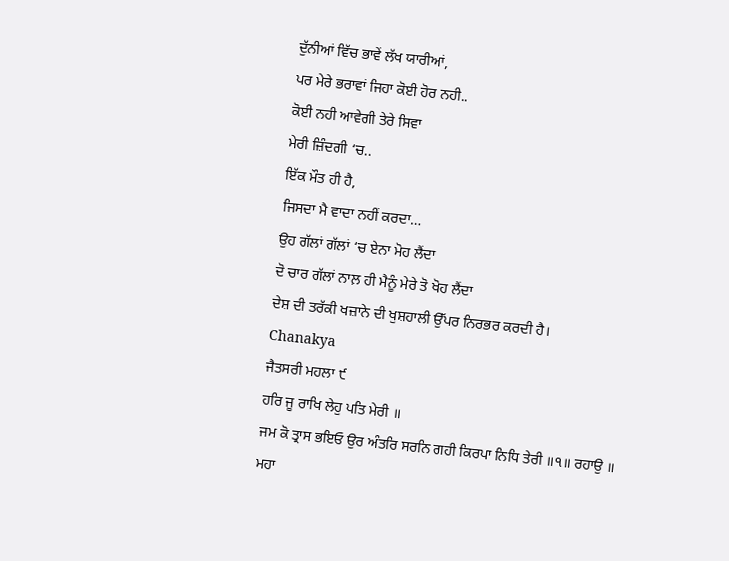ਦੁੱਨੀਆਂ ਵਿੱਚ ਭਾਵੇਂ ਲੱਖ ਯਾਰੀਆਂ,
ਪਰ ਮੇਰੇ ਭਰਾਵਾਂ ਜਿਹਾ ਕੋਈ ਹੋਰ ਨਹੀ..
ਕੋਈ ਨਹੀ ਆਵੇਗੀ ਤੇਰੇ ਸਿਵਾ
ਮੇਰੀ ਜ਼ਿੰਦਗੀ ‘ਚ..
ਇੱਕ ਮੌਤ ਹੀ ਹੈ,
ਜਿਸਦਾ ਮੈ ਵਾਦਾ ਨਹੀਂ ਕਰਦਾ…
ਉਹ ਗੱਲਾਂ ਗੱਲਾਂ ‘ਚ ਏਨਾ ਮੋਹ ਲੈਂਦਾ
ਦੋ ਚਾਰ ਗੱਲਾਂ ਨਾਲ਼ ਹੀ ਮੈਨੂੰ ਮੇਰੇ ਤੋ ਖੋਹ ਲੈਂਦਾ
ਦੇਸ਼ ਦੀ ਤਰੱਕੀ ਖਜ਼ਾਨੇ ਦੀ ਖੁਸ਼ਹਾਲੀ ਉੱਪਰ ਨਿਰਭਰ ਕਰਦੀ ਹੈ।
Chanakya
ਜੈਤਸਰੀ ਮਹਲਾ ੯
ਹਰਿ ਜੂ ਰਾਖਿ ਲੇਹੁ ਪਤਿ ਮੇਰੀ ॥
ਜਮ ਕੋ ਤ੍ਰਾਸ ਭਇਓ ਉਰ ਅੰਤਰਿ ਸਰਨਿ ਗਹੀ ਕਿਰਪਾ ਨਿਧਿ ਤੇਰੀ ॥੧॥ ਰਹਾਉ ॥
ਮਹਾ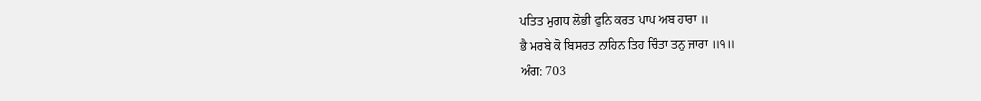ਪਤਿਤ ਮੁਗਧ ਲੋਭੀ ਫੁਨਿ ਕਰਤ ਪਾਪ ਅਬ ਹਾਰਾ ॥
ਭੈ ਮਰਬੇ ਕੋ ਬਿਸਰਤ ਨਾਹਿਨ ਤਿਹ ਚਿੰਤਾ ਤਨੁ ਜਾਰਾ ॥੧॥
ਅੰਗ: 703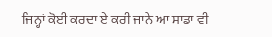ਜਿਨ੍ਹਾਂ ਕੋਈ ਕਰਦਾ ਏ ਕਰੀ ਜਾਨੇ ਆ ਸਾਡਾ ਵੀ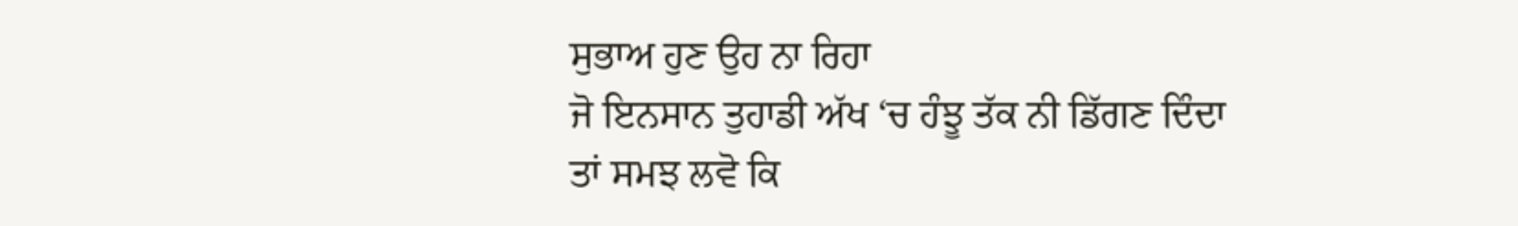ਸੁਭਾਅ ਹੁਣ ਉਹ ਨਾ ਰਿਹਾ
ਜੋ ਇਨਸਾਨ ਤੁਹਾਡੀ ਅੱਖ ‘ਚ ਹੰਝੂ ਤੱਕ ਨੀ ਡਿੱਗਣ ਦਿੰਦਾ
ਤਾਂ ਸਮਝ ਲਵੋ ਕਿ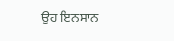ਉਹ ਇਨਸਾਨ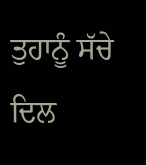ਤੁਹਾਨੂੰ ਸੱਚੇ ਦਿਲ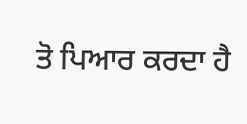ਤੋ ਪਿਆਰ ਕਰਦਾ ਹੈ